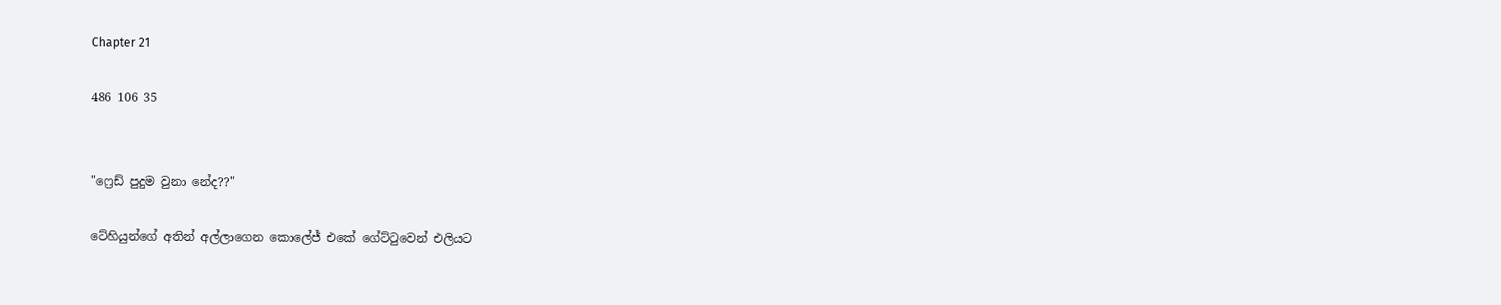Chapter 21

486 106 35


"ෆ්‍රෙඩ් පුදුම වුනා නේද??"

ටේහියුන්ගේ අතින් අල්ලාගෙන කොලේජ් එකේ ගේට්ටුවෙන් එලියට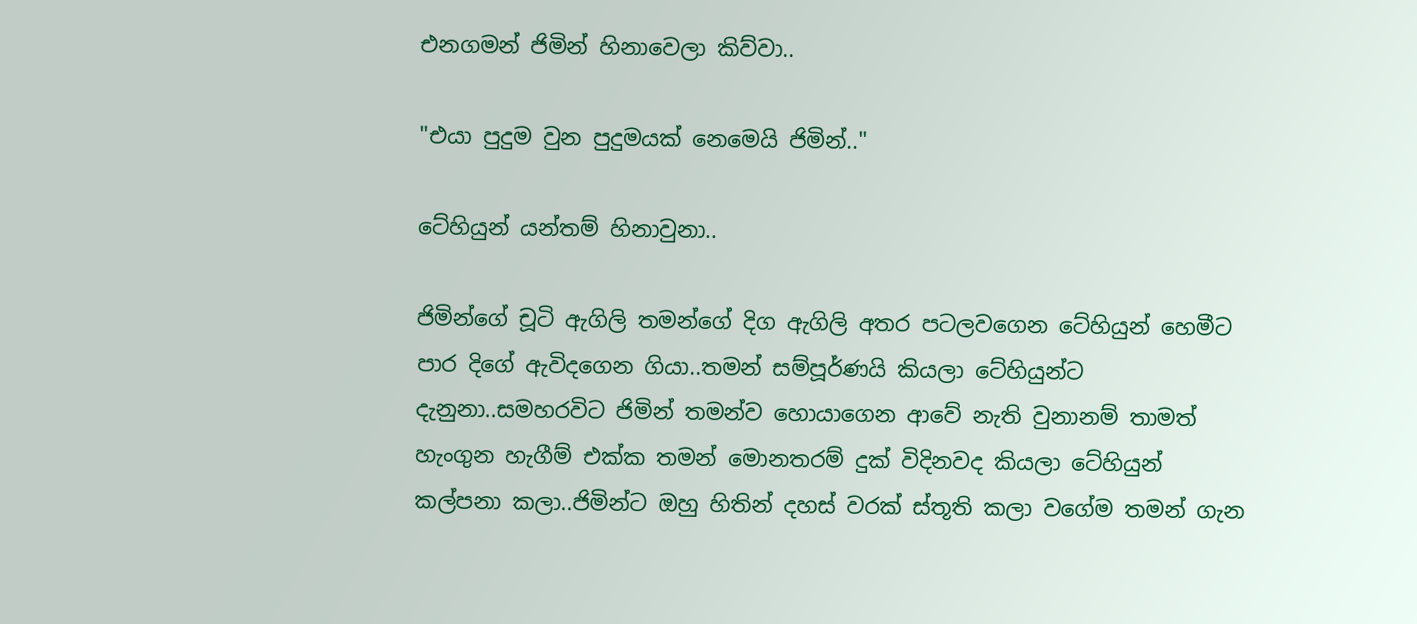එනගමන් ජිමින් හිනාවෙලා කිව්වා..

"එයා පුදුම වුන පුදුමයක් නෙමෙයි ජිමින්.."

ටේහියුන් යන්තම් හිනාවුනා..

ජිමින්ගේ චූටි ඇගිලි තමන්ගේ දිග ඇගිලි අතර පටලවගෙන ටේහියුන් හෙමීට පාර දිගේ ඇවිදගෙන ගියා..තමන් සම්පූර්ණයි කියලා ටේහියුන්ට දැනුනා..සමහරවිට ජිමින් තමන්ව හොයාගෙන ආවේ නැති වුනානම් තාමත් හැංගුන හැගීම් එක්ක තමන් මොනතරම් දුක් විදිනවද කියලා ටේහියුන් කල්පනා කලා..ජිමින්ට ඔහු හිතින් දහස් වරක් ස්තූති කලා වගේම තමන් ගැන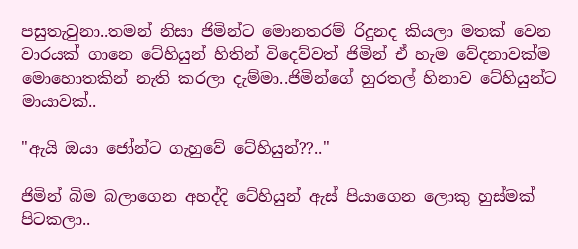පසුතැවුනා..තමන් නිසා ජිමින්ට මොනතරම් රිදුනද කියලා මතක් වෙන වාරයක් ගානෙ ටේහියුන් හිතින් විදෙව්වත් ජිමින් ඒ හැම වේදනාවක්ම මොහොතකින් නැති කරලා දැම්මා..ජිමින්ගේ හුරතල් හිනාව ටේහියුන්ට මායාවක්..

"ඇයි ඔයා ජෝන්ට ගැහුවේ ටේහියුන්??.."

ජිමින් බිම බලාගෙන අහද්දි ටේහියුන් ඇස් පියාගෙන ලොකු හුස්මක් පිටකලා..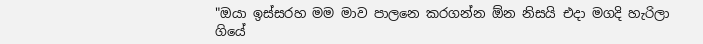"ඔයා ඉස්සරහ මම මාව පාලනෙ කරගන්න ඕන නිසයි එදා මගදි හැරිලා ගියේ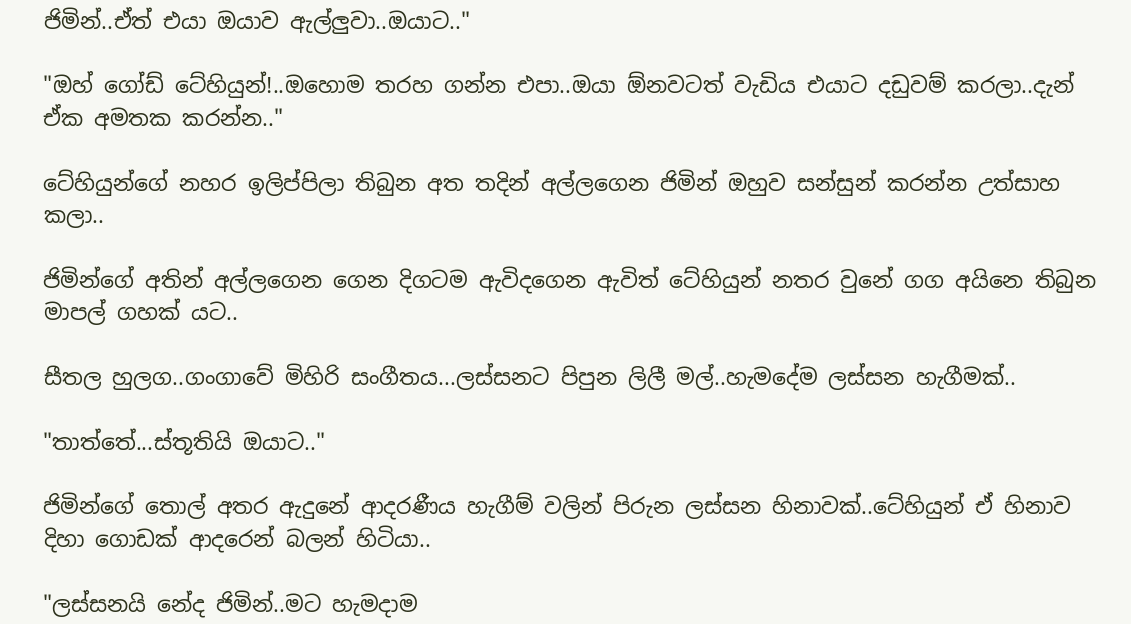ජිමින්..ඒත් එයා ඔයාව ඇල්ලුවා..ඔයාට.."

"ඔහ් ගෝඩ් ටේහියුන්!..ඔහොම තරහ ගන්න එපා..ඔයා ඕනවටත් වැඩිය එයාට දඩුවම් කරලා..දැන් ඒක අමතක කරන්න.."

ටේහියුන්ගේ නහර ඉලිප්පිලා තිබුන අත තදින් අල්ලගෙන ජිමින් ඔහුව සන්සුන් කරන්න උත්සාහ කලා..

ජිමින්ගේ අතින් අල්ලගෙන ගෙන දිගටම ඇවිදගෙන ඇවිත් ටේහියුන් නතර වුනේ ගග අයිනෙ තිබුන මාපල් ගහක් යට..

සීතල හුලග..ගංගාවේ මිහිරි සංගීතය...ලස්සනට පිපුන ලිලී මල්..හැමදේම ලස්සන හැගීමක්..

"තාත්තේ...ස්තූතියි ඔයාට.."

ජිමින්ගේ තොල් අතර ඇදුනේ ආදරණීය හැගීම් වලින් පිරුන ලස්සන හිනාවක්..ටේහියුන් ඒ හිනාව දිහා ගොඩක් ආදරෙන් බලන් හිටියා..

"ලස්සනයි නේද ජිමින්..මට හැමදාම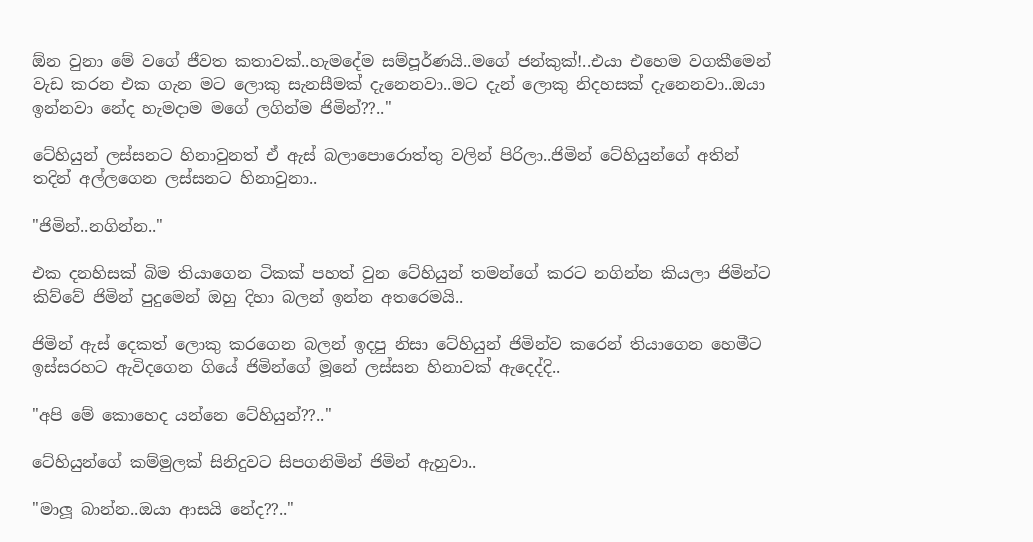ඕන වුනා මේ වගේ ජීවත කතාවක්..හැමදේම සම්පූර්ණයි..මගේ ජන්කුක්!..එයා එහෙම වගකීමෙන් වැඩ කරන එක ගැන මට ලොකු සැනසීමක් දැනෙනවා..මට දැන් ලොකු නිදහසක් දැනෙනවා..ඔයා ඉන්නවා නේද හැමදාම මගේ ලගින්ම ජිමින්??.."

ටේහියුන් ලස්සනට හිනාවුනත් ඒ ඇස් බලාපොරොත්තු වලින් පිරිලා..ජිමින් ටේහියුන්ගේ අතින් තදින් අල්ලගෙන ලස්සනට හිනාවුනා..

"ජිමින්..නගින්න.."

එක දනහිසක් බිම තියාගෙන ටිකක් පහත් වුන ටේහියුන් තමන්ගේ කරට නගින්න කියලා ජිමින්ට කිව්වේ ජිමින් පුදුමෙන් ඔහු දිහා බලන් ඉන්න අතරෙමයි..

ජිමින් ඇස් දෙකත් ලොකු කරගෙන බලන් ඉදපු නිසා ටේහියුන් ජිමින්ව කරෙන් තියාගෙන හෙමීට ඉස්සරහට ඇවිදගෙන ගියේ ජිමින්ගේ මූනේ ලස්සන හිනාවක් ඇදෙද්දි..

"අපි මේ කොහෙද යන්නෙ ටේහියුන්??.."

ටේහියුන්ගේ කම්මුලක් සිනිදුවට සිපගනිමින් ජිමින් ඇහුවා..

"මාලූ බාන්න..ඔයා ආසයි නේද??.."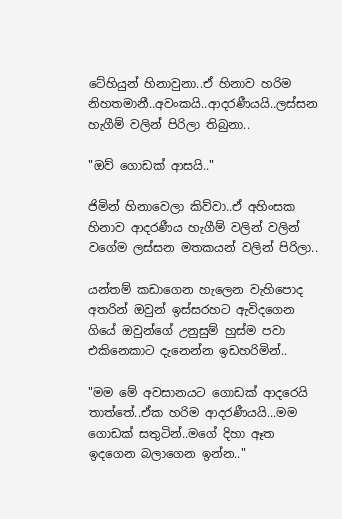ටේහියුන් හිනාවුනා..ඒ හිනාව හරිම නිහතමානී..අවංකයි..ආදරණීයයි..ලස්සන හැගීම් වලින් පිරිලා තිබුනා..

"ඔව් ගොඩක් ආසයි.."

ජිමින් හිනාවෙලා කිව්වා..ඒ අහිංසක හිනාව ආදරණීය හැගීම් වලින් වලින් වගේම ලස්සන මතකයන් වලින් පිරිලා..

යන්තම් කඩාගෙන හැලෙන වැහිපොද අතරින් ඔවුන් ඉස්සරහට ඇවිදගෙන ගියේ ඔවුන්ගේ උනුසුම් හුස්ම පවා එකිනෙකාට දැනෙන්න ඉඩහරිමින්..

"මම මේ අවසානයට ගොඩක් ආදරෙයි තාත්තේ..ඒක හරිම ආදරණීයයි...මම ගොඩක් සතුටින්..මගේ දිහා ඈත ඉදගෙන බලාගෙන ඉන්න.."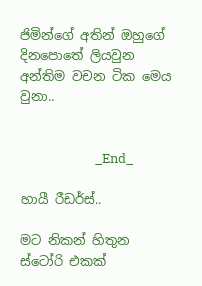ජිමින්ගේ අතින් ඔහුගේ දිනපොතේ ලියවුන අන්තිම වචන ටික මෙය වුනා..


                         _End_

හායී රීඩර්ස්..

මට නිකන් හිතුන ස්ටෝරි එකක්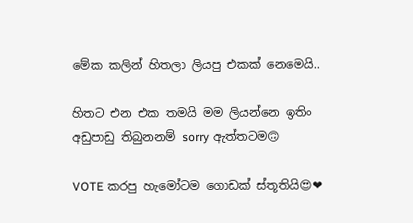මේක කලින් හිතලා ලියපු එකක් නෙමෙයි..

හිතට එන එක තමයි මම ලියන්නෙ ඉතිං අඩුපාඩු තිබුනනම් sorry ඇත්තටම🙃

VOTE කරපු හැමෝටම ගොඩක් ස්තූතියි😍❤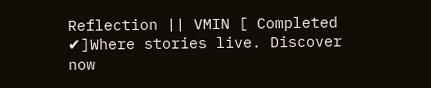Reflection || VMIN [ Completed ✔]Where stories live. Discover now